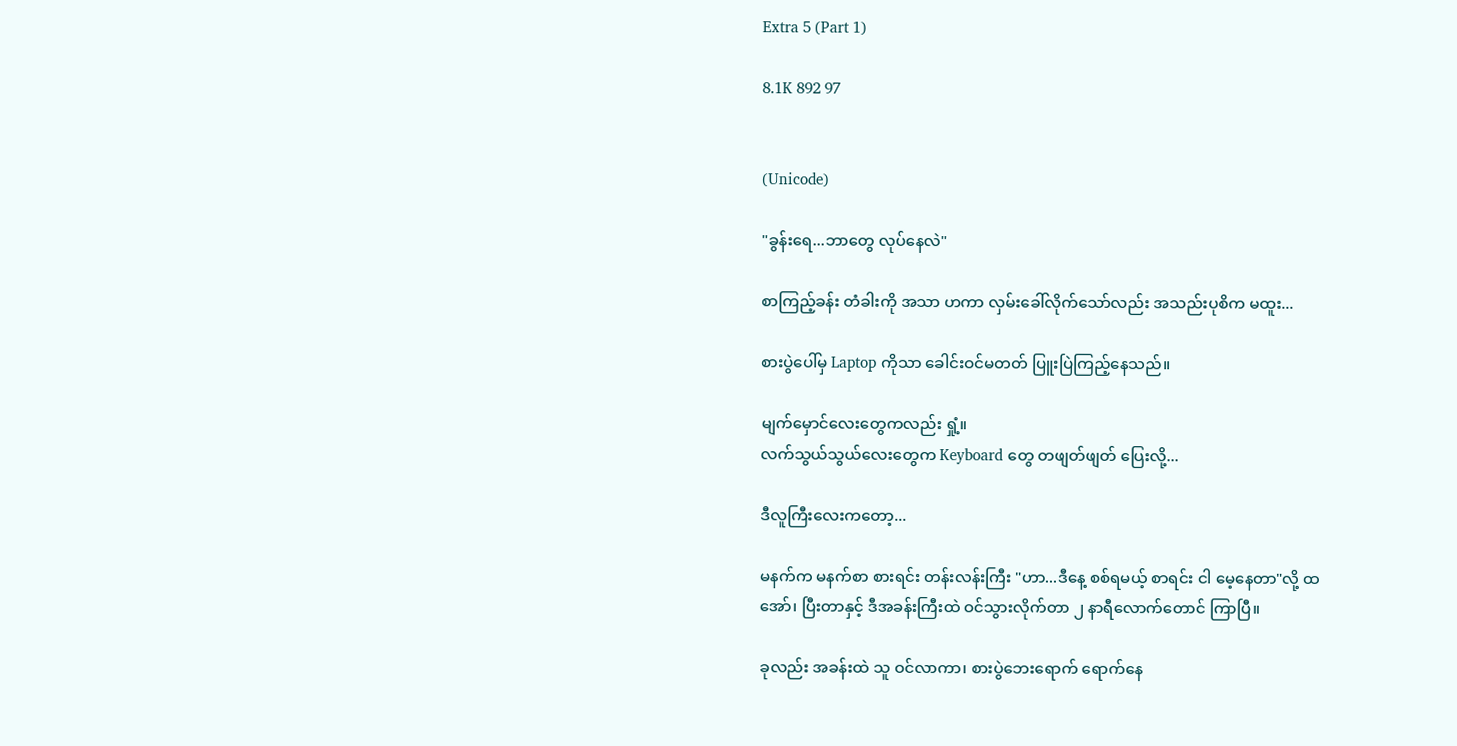Extra 5 (Part 1)

8.1K 892 97


(Unicode)

"ခွန်းရေ...ဘာတွေ လုပ်နေလဲ"

စာကြည့်ခန်း တံခါးကို အသာ ဟကာ လှမ်းခေါ်လိုက်သော်လည်း အသည်းပုစိက မထူး...

စားပွဲပေါ်မှ Laptop ကိုသာ ခေါင်းဝင်မတတ် ပြူးပြဲကြည့်နေသည်။

မျက်မှောင်လေးတွေကလည်း ရှုံ့။
လက်သွယ်သွယ်လေးတွေက Keyboard တွေ တဖျတ်ဖျတ် ပြေးလို့...

ဒီလူကြီးလေးကတော့...

မနက်က မနက်စာ စားရင်း တန်းလန်းကြီး "ဟာ...ဒီနေ့ စစ်ရမယ့် စာရင်း ငါ မေ့နေတာ"လို့ ထအော်၊ ပြီးတာနှင့် ဒီအခန်းကြီးထဲ ဝင်သွားလိုက်တာ ၂ နာရီလောက်တောင် ကြာပြီ။

ခုလည်း အခန်းထဲ သူ ဝင်လာကာ၊ စားပွဲဘေးရောက် ရောက်နေ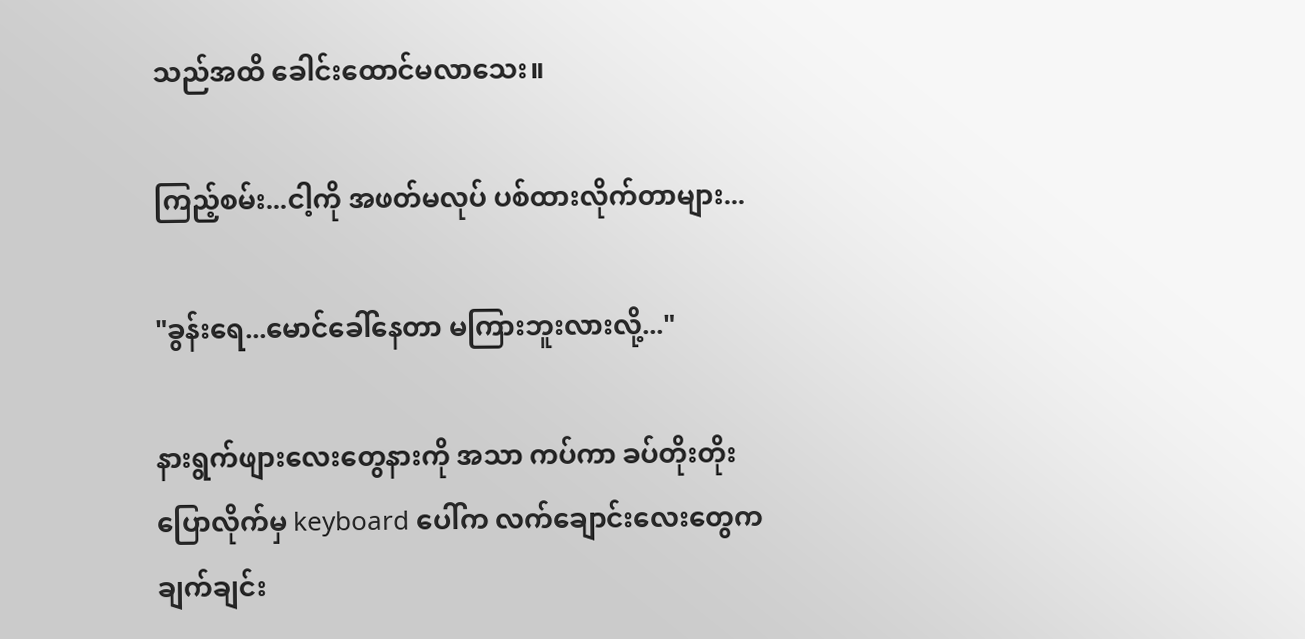သည်အထိ ခေါင်းထောင်မလာသေး။

ကြည့်စမ်း...ငါ့ကို အဖတ်မလုပ် ပစ်ထားလိုက်တာများ...

"ခွန်းရေ...မောင်ခေါ်နေတာ မကြားဘူးလားလို့..."

နားရွက်ဖျားလေးတွေနားကို အသာ ကပ်ကာ ခပ်တိုးတိုး ပြောလိုက်မှ keyboard ပေါ်က လက်ချောင်းလေးတွေက ချက်ချင်း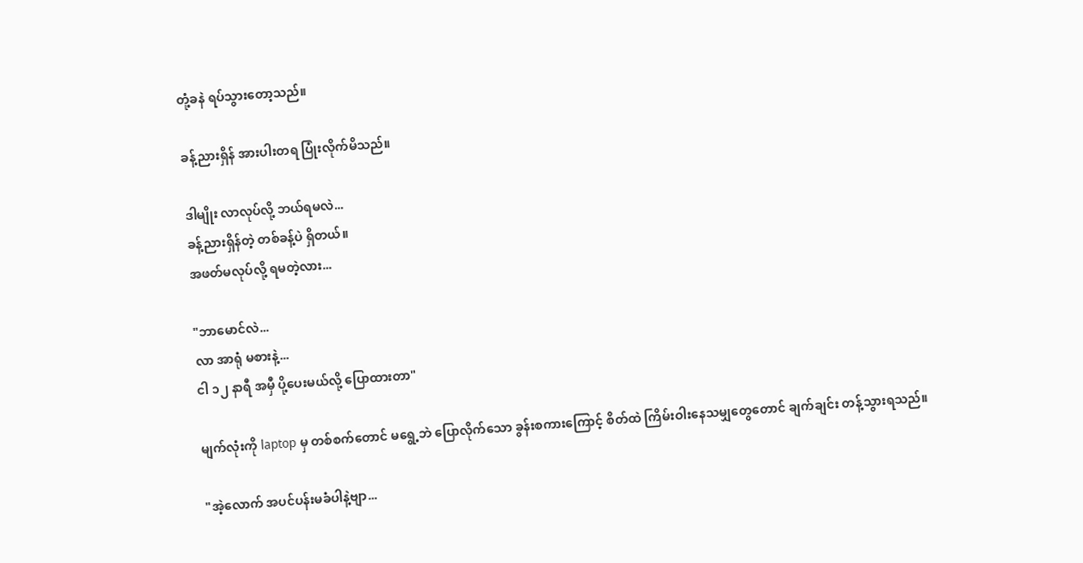တုံ့ခနဲ ရပ်သွားတော့သည်။

ခန့်ညားရှိန် အားပါးတရ ပြုံးလိုက်မိသည်။

ဒါမျိုး လာလုပ်လို့ ဘယ်ရမလဲ...
ခန့်ညားရှိန်တဲ့ တစ်ခန့်ပဲ ရှိတယ်။
အဖတ်မလုပ်လို့ ရမတဲ့လား...

"ဘာမောင်လဲ...
လာ အာရုံ မစားနဲ့...
ငါ ၁၂ နာရီ အမှီ ပို့ပေးမယ်လို့ ပြောထားတာ"

မျက်လုံးကို laptop မှ တစ်စက်တောင် မရွေ့ဘဲ ပြောလိုက်သော ခွန်းစကားကြောင့် စိတ်ထဲ ကြိမ်းဝါးနေသမျှတွေတောင် ချက်ချင်း တန့်သွားရသည်။

"အဲ့လောက် အပင်ပန်းမခံပါနဲ့ဗျာ...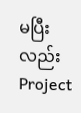မပြီးလည်း Project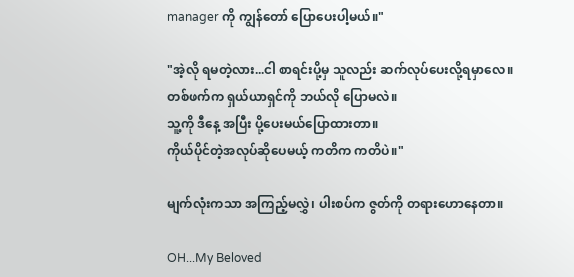manager ကို ကျွန်တော် ပြောပေးပါ့မယ်။"

"အဲ့လို ရမတဲ့လား...ငါ စာရင်းပို့မှ သူလည်း ဆက်လုပ်ပေးလို့ရမှာလေ။
တစ်ဖက်က ရှယ်ယာရှင်ကို ဘယ်လို ပြောမလဲ။
သူ့ကို ဒီနေ့ အပြီး ပို့ပေးမယ်ပြောထားတာ။
ကိုယ်ပိုင်တဲ့အလုပ်ဆိုပေမယ့် ကတိက ကတိပဲ။"

မျက်လုံးကသာ အကြည့်မလွှဲ၊ ပါးစပ်က ဇွတ်ကို တရားဟောနေတာ။

OH...My Beloved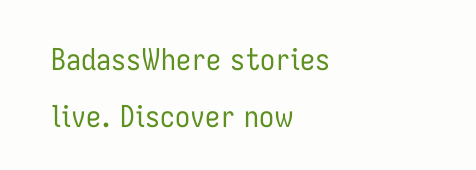BadassWhere stories live. Discover now